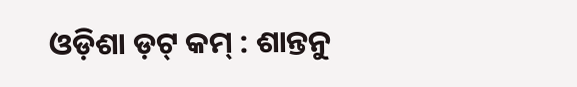ଓଡ଼ିଶା ଡ଼ଟ୍ କମ୍ : ଶାନ୍ତନୁ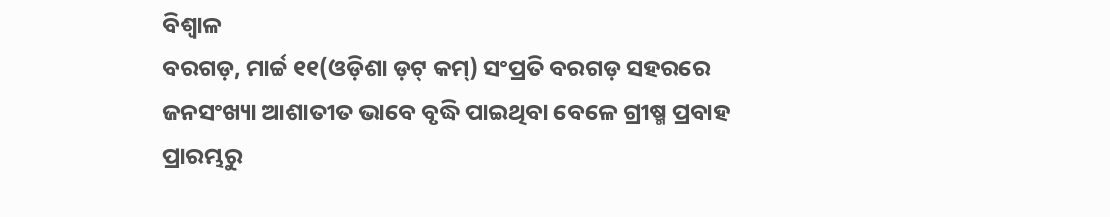ବିଶ୍ୱାଳ
ବରଗଡ଼, ମାର୍ଚ୍ଚ ୧୧(ଓଡ଼ିଶା ଡ଼ଟ୍ କମ୍) ସଂପ୍ରତି ବରଗଡ଼ ସହରରେ ଜନସଂଖ୍ୟା ଆଶାତୀତ ଭାବେ ବୃଦ୍ଧି ପାଇଥିବା ବେଳେ ଗ୍ରୀଷ୍ମ ପ୍ରବାହ ପ୍ରାରମ୍ଭରୁ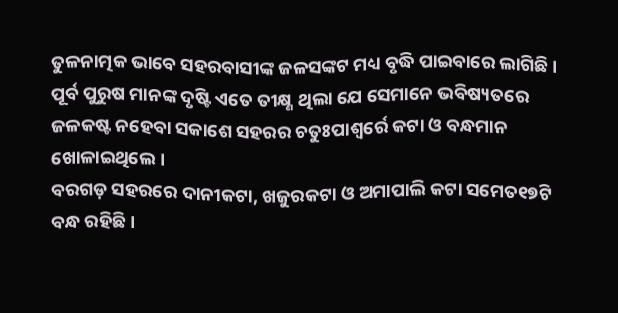ତୁଳନାତ୍ମକ ଭାବେ ସହରବାସୀଙ୍କ ଜଳସଙ୍କଟ ମଧ୍ୟ ବୃଦ୍ଧି ପାଇବାରେ ଲାଗିଛି ।
ପୂର୍ବ ପୁରୁଷ ମାନଙ୍କ ଦୃଷ୍ଟି ଏତେ ତୀକ୍ଷ୍ଣ ଥିଲା ଯେ ସେମାନେ ଭବିଷ୍ୟତରେ ଜଳକଷ୍ଟ ନହେବା ସକାଶେ ସହରର ଚତୁଃପାଶ୍ୱର୍ରେ କଟା ଓ ବନ୍ଧମାନ ଖୋଳାଇଥିଲେ ।
ବରଗଡ଼ ସହରରେ ଦାନୀକଟା, ଖଜୁରକଟା ଓ ଅମାପାଲି କଟା ସମେତ୧୭ଟି ବନ୍ଧ ରହିଛି ।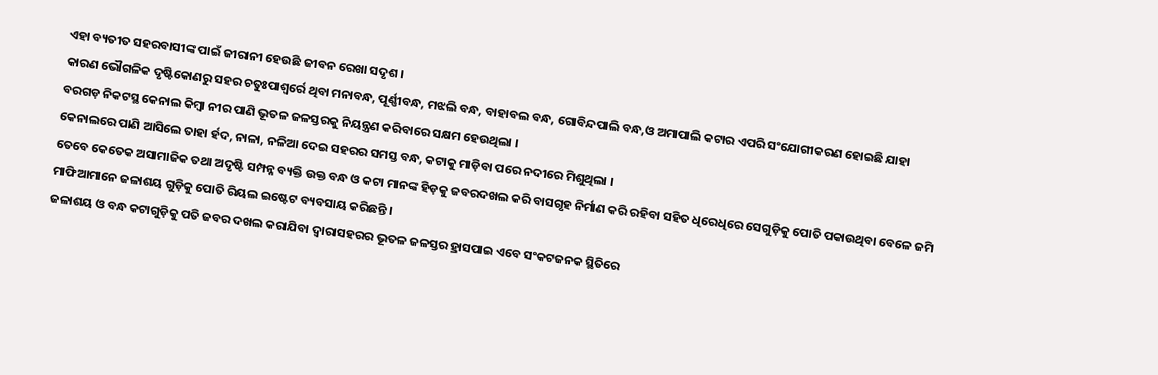ଏହା ବ୍ୟତୀତ ସହରବାସୀଙ୍କ ପାଇଁ ଜୀରାନୀ ହେଉଛି ଜୀବନ ରେଖା ସଦୃଶ ।
କାରଣ ଭୌଗଳିକ ଦୃଷ୍ଟିକୋଣରୁ ସହର ଚତୁଃପାଶ୍ୱର୍ରେ ଥିବା ମନାବନ୍ଧ, ପୂର୍ଣ୍ଣୀବନ୍ଧ, ମଝଲି ବନ୍ଧ, ବାହାବଲ ବନ୍ଧ, ଗୋବିନ୍ଦପାଲି ବନ୍ଧ,ଓ ଅମାପାଲି କଟାର ଏପରି ସଂଯୋଗୀକରଣ ହୋଇଛି ଯାହା ବରଗଡ଼ ନିକଟସ୍ଥ କେନାଲ କିମ୍ବା ନୀର ପାଣି ଭୂତଳ ଜଳସ୍ତରକୁ ନିୟନ୍ତ୍ରଣ କରିବାରେ ସକ୍ଷମ ହେଉଥିଲା ।
କେନାଲରେ ପାଣି ଆସିଲେ ତାହା ର୍ହଦ, ନାଳା, ନଳିଆ ଦେଇ ସହରର ସମସ୍ତ ବନ୍ଧ, କଟାକୁ ମାଡ଼ିବା ପରେ ନଦୀରେ ମିଶୁଥିଲା ।
ତେବେ କେତେକ ଅସାମାଜିକ ତଥା ଅଦୃଷ୍ଟି ସମ୍ପନ୍ନ ବ୍ୟକ୍ତି ଉକ୍ତ ବନ୍ଧ ଓ କଟା ମାନଙ୍କ ହିଡ଼କୁ ଜବରଦଖଲ କରି ବାସଗୃହ ନିର୍ମାଣ କରି ରହିବା ସହିତ ଧିରେଧିରେ ସେଗୁଡ଼ିକୁ ପୋତି ପକାଉଥିବା ବେଳେ ଜମି ମାଫିଆମାନେ ଜଳାଶୟ ଗୁଡ଼ିକୁ ପୋତି ରିୟଲ ଇଷ୍ଟେଟ ବ୍ୟବସାୟ କରିଛନ୍ତି ।
ଜଳାଶୟ ଓ ବନ୍ଧ କଟାଗୁଡ଼ିକୁ ପତି ଜବର ଦଖଲ କରାଯିବା ଦ୍ୱାରାସହରର ଭୂତଳ ଜଳସ୍ତର ହ୍ରାସପାଇ ଏବେ ସଂକଟଜନକ ସ୍ଥିତିରେ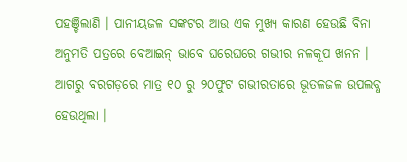ପହଞ୍ଚିଲାଣି । ପାନୀୟଜଳ ସଙ୍କଟର ଆଉ ଏକ ମୁଖ୍ୟ କାରଣ ହେଉଛି ବିନା ଅନୁମତି ପତ୍ରରେ ବେଆଇନ୍ ଭାବେ ଘରେଘରେ ଗଭୀର ନଳକୂପ ଖନନ ।
ଆଗରୁ ବରଗଡ଼ରେ ମାତ୍ର ୧୦ ରୁ ୨୦ଫୁଟ ଗଭୀରତାରେ ଭୂତଳଜଳ ଉପଲବ୍ଧ ହେଉଥିଲା ।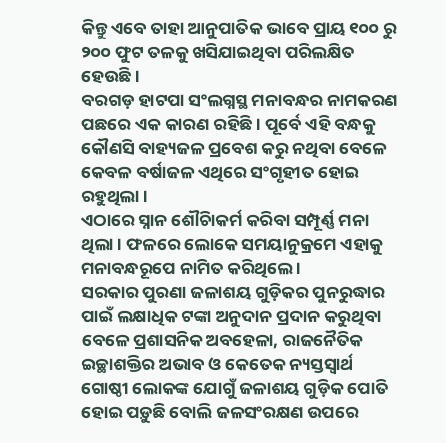କିନ୍ତୁ ଏବେ ତାହା ଆନୁପାତିକ ଭାବେ ପ୍ରାୟ ୧୦୦ ରୁ ୨୦୦ ଫୁଟ ତଳକୁ ଖସିଯାଇଥିବା ପରିଲକ୍ଷିତ ହେଉଛି ।
ବରଗଡ଼ ହାଟପା ସଂଲଗ୍ନସ୍ଥ ମନାବନ୍ଧର ନାମକରଣ ପଛରେ ଏକ କାରଣ ରହିଛି । ପୂର୍ବେ ଏହି ବନ୍ଧକୁ କୌଣସି ବାହ୍ୟଜଳ ପ୍ରବେଶ କରୁ ନଥିବା ବେଳେ କେବଳ ବର୍ଷାଜଳ ଏଥିରେ ସଂଗୃହୀତ ହୋଇ ରହୁଥିଲା ।
ଏଠାରେ ସ୍ନାନ ଶୌଚାିକର୍ମ କରିବା ସମ୍ପୂର୍ଣ୍ଣ ମନା ଥିଲା । ଫଳରେ ଲୋକେ ସମୟାନୁକ୍ରମେ ଏହାକୁ ମନାବନ୍ଧରୂପେ ନାମିତ କରିଥିଲେ ।
ସରକାର ପୁରଣା ଜଳାଶୟ ଗୁଡ଼ିକର ପୁନରୁଦ୍ଧାର ପାଇଁ ଲକ୍ଷାଧିକ ଟଙ୍କା ଅନୁଦାନ ପ୍ରଦାନ କରୁଥିବା ବେଳେ ପ୍ରଶାସନିକ ଅବହେଳା, ରାଜନୈତିକ ଇଚ୍ଛାଶକ୍ତିର ଅଭାବ ଓ କେତେକ ନ୍ୟସ୍ତସ୍ୱାର୍ଥ ଗୋଷ୍ଠୀ ଲୋକଙ୍କ ଯୋଗୁଁ ଜଳାଶୟ ଗୁଡ଼ିକ ପୋତି ହୋଇ ପଡ଼ୁଛି ବୋଲି ଜଳସଂରକ୍ଷଣ ଉପରେ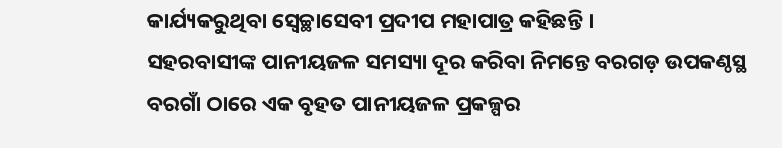କାର୍ଯ୍ୟକରୁଥିବା ସ୍ୱେଚ୍ଛାସେବୀ ପ୍ରଦୀପ ମହାପାତ୍ର କହିଛନ୍ତି ।
ସହରବାସୀଙ୍କ ପାନୀୟଜଳ ସମସ୍ୟା ଦୂର କରିବା ନିମନ୍ତେ ବରଗଡ଼ ଉପକଣ୍ଠସ୍ଥ ବରଗାଁ ଠାରେ ଏକ ବୃହତ ପାନୀୟଜଳ ପ୍ରକଳ୍ପର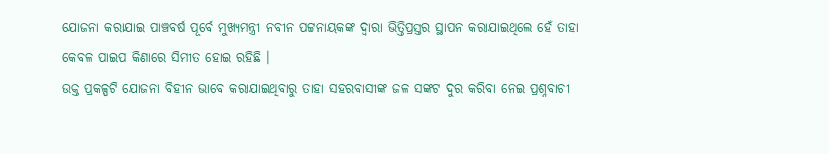ଯୋଜନା କରାଯାଇ ପାଞ୍ଚବର୍ଷ ପୂର୍ବେ ମୁଖ୍ୟମନ୍ତ୍ରୀ ନବୀନ ପଟ୍ଟନାୟକଙ୍କ ଦ୍ୱାରା ଭିତ୍ତିପ୍ରସ୍ତର ସ୍ଥାପନ କରାଯାଇଥିଲେ ହେଁ ତାହା କେବଳ ପାଇପ କିଣାରେ ସିମୀତ ହୋଇ ରହିଛି ।
ଉକ୍ତ ପ୍ରକଳ୍ପଟି ଯୋଜନା ବିହୀନ ଭାବେ କରାଯାଇଥିବାରୁ ତାହା ସହରବାସୀଙ୍କ ଜଳ ସଙ୍କଟ ଦୁର କରିବା ନେଇ ପ୍ରଶ୍ନବାଚୀ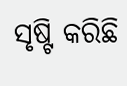ସୃଷ୍ଟି କରିଛି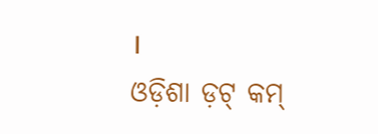।
ଓଡ଼ିଶା ଡ଼ଟ୍ କମ୍